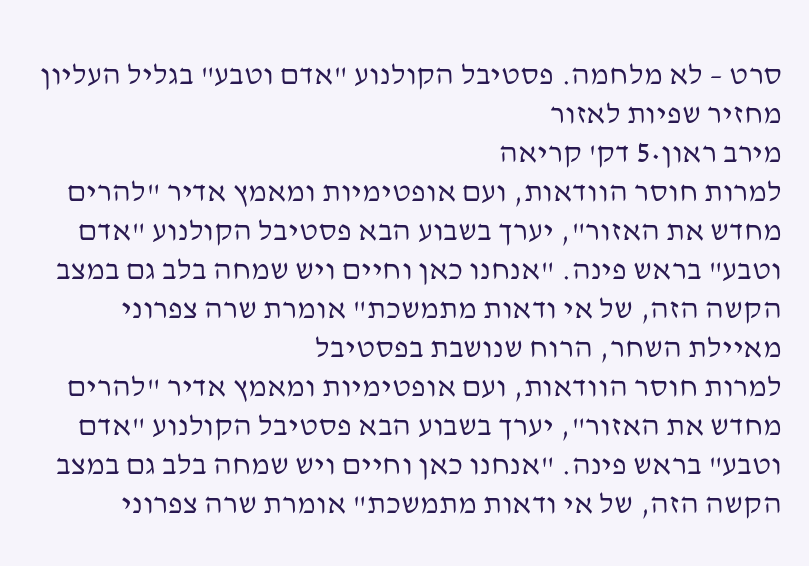סרט – לא מלחמה. פסטיבל הקולנוע "אדם וטבע" בגליל העליון מחזיר שפיות לאזור
מירב ראון•5 דק' קריאה
למרות חוסר הוודאות, ועם אופטימיות ומאמץ אדיר "להרים מחדש את האזור", יערך בשבוע הבא פסטיבל הקולנוע "אדם וטבע" בראש פינה. "אנחנו כאן וחיים ויש שמחה בלב גם במצב הקשה הזה, של אי ודאות מתמשכת" אומרת שרה צפרוני מאיילת השחר, הרוח שנושבת בפסטיבל
למרות חוסר הוודאות, ועם אופטימיות ומאמץ אדיר "להרים מחדש את האזור", יערך בשבוע הבא פסטיבל הקולנוע "אדם וטבע" בראש פינה. "אנחנו כאן וחיים ויש שמחה בלב גם במצב הקשה הזה, של אי ודאות מתמשכת" אומרת שרה צפרוני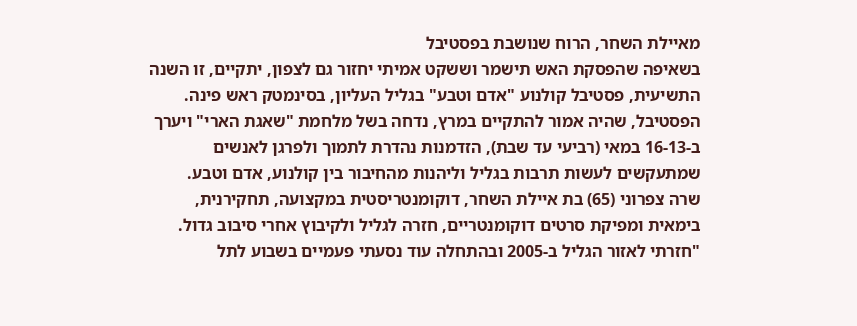מאיילת השחר, הרוח שנושבת בפסטיבל
בשאיפה שהפסקת האש תישמר וששקט אמיתי יחזור גם לצפון, יתקיים, זו השנה התשיעית, פסטיבל קולנוע "אדם וטבע" בגליל העליון, בסינמטק ראש פינה. הפסטיבל, שהיה אמור להתקיים במרץ, נדחה בשל מלחמת "שאגת הארי" ויערך ב-16-13 במאי (רביעי עד שבת), הזדמנות נהדרת לתמוך ולפרגן לאנשים שמתעקשים לעשות תרבות בגליל וליהנות מהחיבור בין קולנוע, אדם וטבע.
שרה צפרוני (65) בת איילת השחר, דוקומנטריסטית במקצועה, תחקירנית, בימאית ומפיקת סרטים דוקומנטריים, חזרה לגליל ולקיבוץ אחרי סיבוב גדול. "חזרתי לאזור הגליל ב-2005 ובהתחלה עוד נסעתי פעמיים בשבוע לתל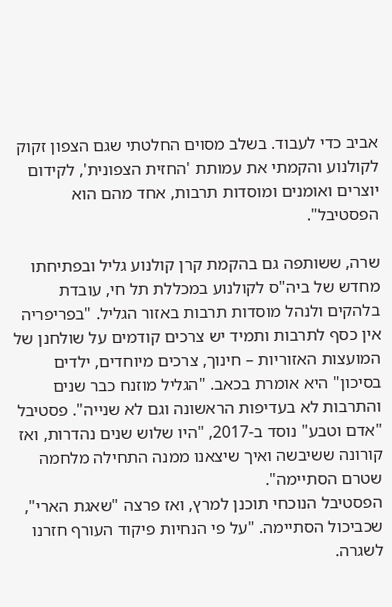אביב כדי לעבוד. בשלב מסוים החלטתי שגם הצפון זקוק לקולנוע והקמתי את עמותת 'החזית הצפונית', לקידום יוצרים ואומנים ומוסדות תרבות, אחד מהם הוא הפסטיבל".

שרה, ששותפה גם בהקמת קרן קולנוע גליל ובפתיחתו מחדש של ביה"ס לקולנוע במכללת תל חי, עובדת בלהקים ולנהל מוסדות תרבות באזור הגליל. "בפריפריה אין כסף לתרבות ותמיד יש צרכים קודמים על שולחנן של המועצות האזוריות – חינוך, צרכים מיוחדים, ילדים בסיכון" היא אומרת בכאב. "הגליל מוזנח כבר שנים והתרבות לא בעדיפות הראשונה וגם לא שנייה". פסטיבל "אדם וטבע" נוסד ב-2017, "היו שלוש שנים נהדרות, ואז קורונה ששיבשה ואיך שיצאנו ממנה התחילה מלחמה שטרם הסתיימה".
הפסטיבל הנוכחי תוכנן למרץ, ואז פרצה "שאגת הארי", שכביכול הסתיימה. "על פי הנחיות פיקוד העורף חזרנו לשגרה.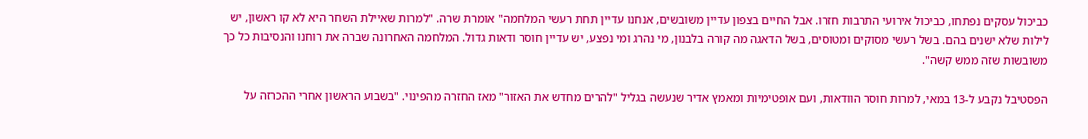כביכול עסקים נפתחו, כביכול אירועי התרבות חזרו. אבל החיים בצפון עדיין משובשים, אנחנו עדיין תחת רעשי המלחמה" אומרת שרה. "למרות שאיילת השחר היא לא קו ראשון, יש לילות שלא ישנים בהם. בשל רעשי מסוקים ומטוסים, בשל הדאגה מה קורה בלבנון, מי נהרג ומי נפצע, יש עדיין חוסר ודאות גדול. המלחמה האחרונה שברה את רוחנו והנסיבות כל כך משובשות שזה ממש קשה".

הפסטיבל נקבע ל-13 במאי, למרות חוסר הוודאות, ועם אופטימיות ומאמץ אדיר שנעשה בגליל "להרים מחדש את האזור" מאז החזרה מהפינוי. "בשבוע הראשון אחרי ההכרזה על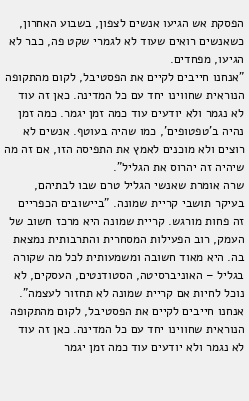הפסקת אש הגיעו אנשים לצפון, בשבוע האחרון, כשאנשים רואים שעוד לא לגמרי שקט פה, כבר לא הגיעו, מפחדים.
"אנחנו חייבים לקיים את הפסטיבל, לקום מהתקופה הנוראית שחווינו יחד עם כל המדינה. כאן זה עוד לא נגמר ולא יודעים עוד כמה זמן יגמר. כמה זמן נהיה ב'טפטופים', כמו שהיה בעוטף. אנשים לא רוצים ולא מוכנים לאמץ את התפיסה הזו, אם זה מה שיהיה זה יהרוס את הגליל".
שרה אומרת שאנשי הגליל טרם שבו לבתיהם, בעיקר תושבי קריית שמונה. "ביישובים הכפריים זה פחות מורגש. קריית שמונה היא מרכז חשוב של העמק, רוב הפעילות המסחרית והתרבותית נמצאת בה. היא מאוד חשובה ומשמעותית לכל מה שקורה בגליל – האוניברסיטה, הסטודנטים, העסקים, לא נוכל לחיות אם קריית שמונה לא תחזור לעצמה".
אנחנו חייבים לקיים את הפסטיבל, לקום מהתקופה הנוראית שחווינו יחד עם כל המדינה. כאן זה עוד לא נגמר ולא יודעים עוד כמה זמן יגמר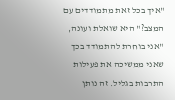"איך בכל זאת מתמודדים עם המצב?" היא שואלת ועונה, "אני בוחרת להתמודד בכך שאני ממשיכה את פעילות התרבות בגליל. זה נותן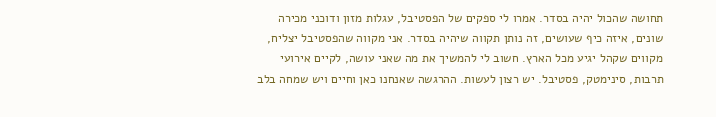תחושה שהכול יהיה בסדר. אמרו לי ספקים של הפסטיבל, עגלות מזון ודוכני מכירה שונים, איזה כיף שעושים, זה נותן תקווה שיהיה בסדר. אני מקווה שהפסטיבל יצליח, מקווים שקהל יגיע מכל הארץ. חשוב לי להמשיך את מה שאני עושה, לקיים אירועי תרבות, סינימטק, פסטיבל. יש רצון לעשות. ההרגשה שאנחנו כאן וחיים ויש שמחה בלב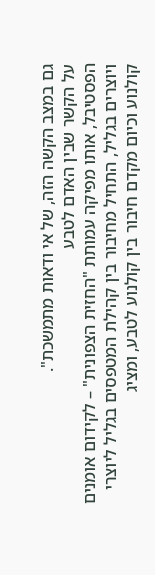גם במצב הקשה הזה, של אי ודאות מתמשכת".
על הקשר שבין האדם לטבע
הפסטיבל, אותו מפיקה עמותת "החזית הצפונית" – לקידום אומנים ויוצרים בגליל, התחיל מחיבור בין קהילת המטפסים בגליל ליוצרי קולנוע וכיום מקדם חיבור בין קולנוע לטבע, ומציג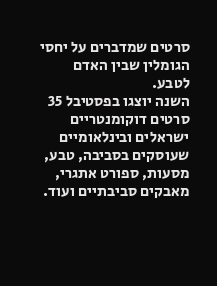סרטים שמדברים על יחסי הגומלין שבין האדם לטבע.
השנה יוצגו בפסטיבל 35 סרטים דוקומנטריים ישראלים ובינלאומיים שעוסקים בסביבה, טבע, מסעות, ספורט אתגרי, מאבקים סביבתיים ועוד.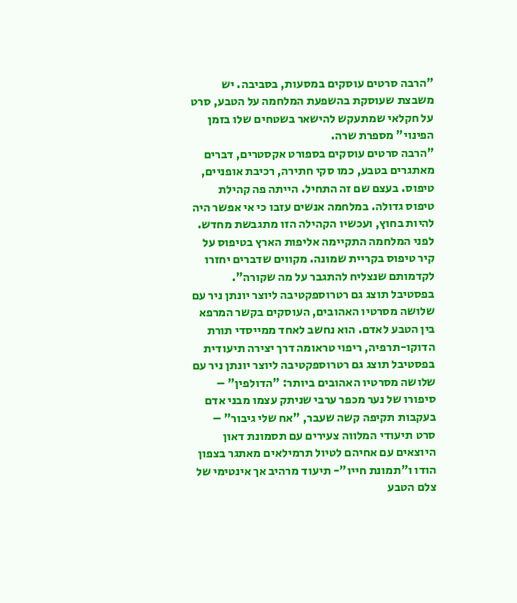"הרבה סרטים עוסקים במסעות, בסביבה. יש משבצת שעוסקת בהשפעת המלחמה על הטבע, סרט על חקלאי שמתעקש להישאר בשטחים שלו בזמן הפינוי" מספרת שרה.
"הרבה סרטים עוסקים בספורט אקסטרים, דברים מאתגרים בטבע, כמו סקי חתירה, רכיבת אופניים, טיפוס. בעצם שם זה התחיל. הייתה פה קהילת טיפוס גדולה. במלחמה אנשים עזבו כי אי אפשר היה להיות בחוץ, ועכשיו הקהילה הזו מתגבשת מחדש. לפני המלחמה התקיימה אליפות הארץ בטיפוס על קיר טיפוס בקריית שמונה. מקווים שדברים יחזרו לקדמותם שנצליח להתגבר על מה שקורה".
בפסטיבל תוצג גם רטרוספקטיבה ליוצר יונתן ניר עם שלושה מסרטיו האהובים, העוסקים בקשר המרפא בין הטבע לאדם. הוא נחשב לאחד ממייסדי תורת הדוקו-תרפיה, ריפוי טראומה דרך יצירה תיעודית
בפסטיבל תוצג גם רטרוספקטיבה ליוצר יונתן ניר עם שלושה מסרטיו האהובים ביותר: "הדולפין" – סיפורו של נער מכפר ערבי שניתק עצמו מבני אדם בעקבות תקיפה קשה שעבר, "אח שלי גיבור" – סרט תיעודי המלווה צעירים עם תסמונת דאון היוצאים עם אחיהם לטיול תרמילאים מאתגר בצפון הודו ו"תמונת חייו"- תיעוד מרהיב אך אינטימי של צלם הטבע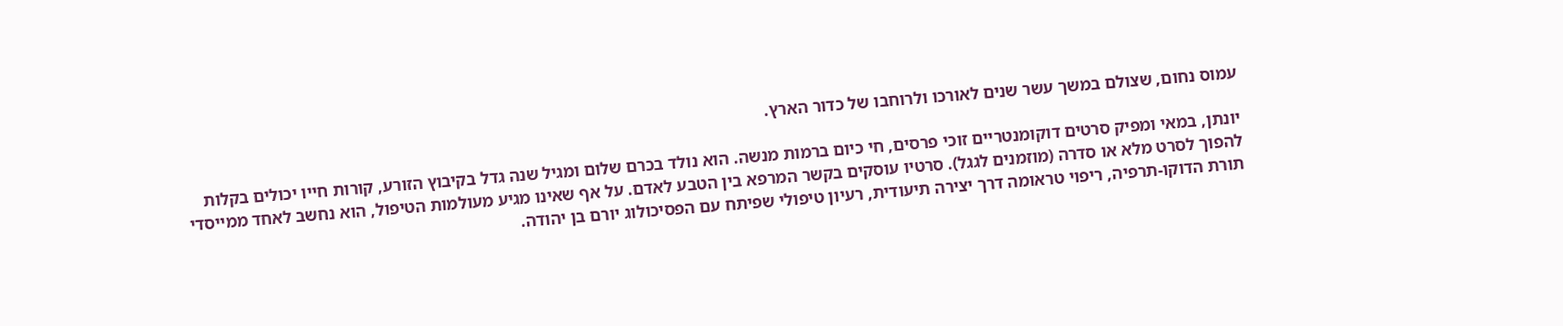עמוס נחום, שצולם במשך עשר שנים לאורכו ולרוחבו של כדור הארץ.

יונתן, במאי ומפיק סרטים דוקומנטריים זוכי פרסים, חי כיום ברמות מנשה. הוא נולד בכרם שלום ומגיל שנה גדל בקיבוץ הזורע, קורות חייו יכולים בקלות להפוך לסרט מלא או סדרה (מוזמנים לגגל). סרטיו עוסקים בקשר המרפא בין הטבע לאדם. על אף שאינו מגיע מעולמות הטיפול, הוא נחשב לאחד ממייסדי תורת הדוקו-תרפיה, ריפוי טראומה דרך יצירה תיעודית, רעיון טיפולי שפיתח עם הפסיכולוג יורם בן יהודה.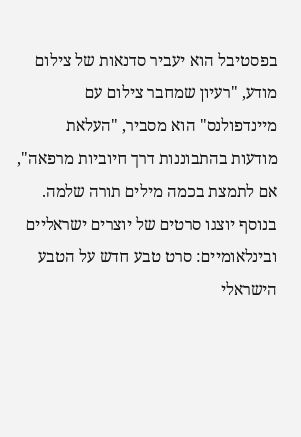בפסטיבל הוא יעביר סדנאות של צילום מודע, "רעיון שמחבר צילום עם מיינדפולנס" הוא מסביר, "העלאת מודעות בהתבוננות דרך חיוביות מרפאה", אם לתמצת בכמה מילים תורה שלמה.
בנוסף יוצגו סרטים של יוצרים ישראליים ובינלאומיים: סרט טבע חדש על הטבע הישראלי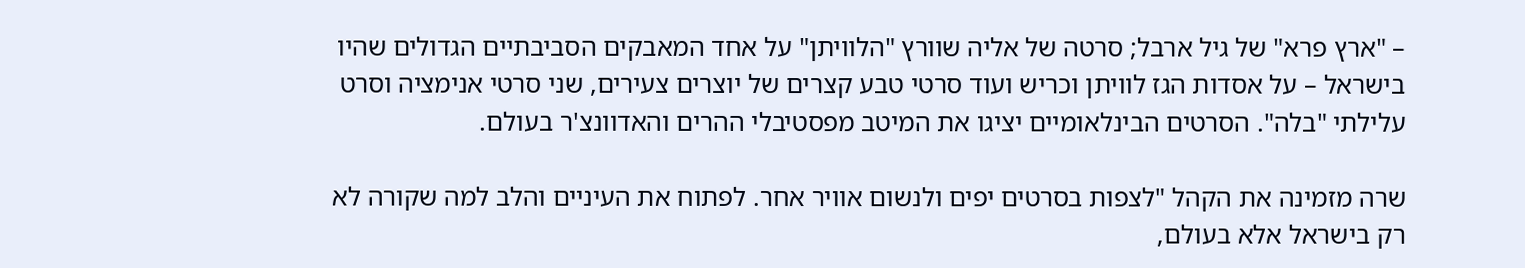– "ארץ פרא" של גיל ארבל; סרטה של אליה שוורץ "הלוויתן" על אחד המאבקים הסביבתיים הגדולים שהיו בישראל – על אסדות הגז לוויתן וכריש ועוד סרטי טבע קצרים של יוצרים צעירים, שני סרטי אנימציה וסרט עלילתי "בלה". הסרטים הבינלאומיים יציגו את המיטב מפסטיבלי ההרים והאדוונצ'ר בעולם.

שרה מזמינה את הקהל "לצפות בסרטים יפים ולנשום אוויר אחר. לפתוח את העיניים והלב למה שקורה לא רק בישראל אלא בעולם,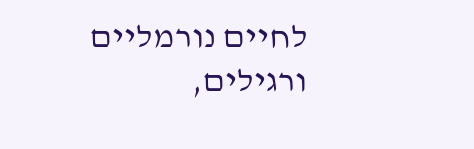לחיים נורמליים ורגילים,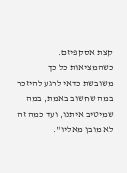קצת אסקפיזם. כשהמציאות כל כך משובשת כדאי לרגע להיזכר במה שחשוב באמת, במה שמיטיב איתנו, ועד כמה זה לא מובן מאליו".